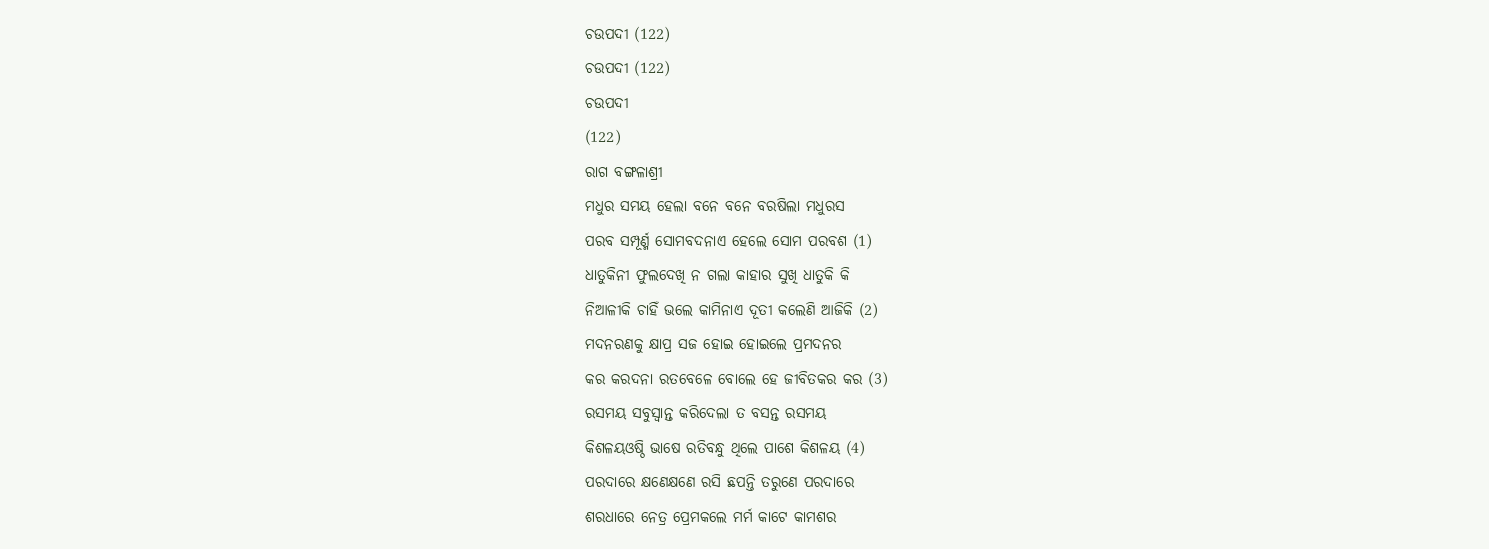ଚଉପଦୀ (122)
ଚଉପଦୀ (122)
ଚଉପଦୀ
(122)
ରାଗ ବଙ୍ଗଳାଶ୍ରୀ
ମଧୁର ସମୟ ହେଲା ବନେ ବନେ ବରଷିଲା ମଧୁରସ
ପରବ ସମ୍ପୂର୍ଣ୍ମ ସୋମବଦନାଏ ହେଲେ ସୋମ ପରବଶ (1)
ଧାତୁକିନୀ ଫୁଲଦେଖି ନ ଗଲା କାହାର ସୁଖି ଧାତୁକି କି
ନିଆଳୀକି ଚାହିଁ ଭଲେ କାମିନାଏ ଦୂତୀ କଲେଣି ଆଜିକି (2)
ମଦନରଣକୁ କ୍ଷାପ୍ର ସଜ ହୋଇ ହୋଇଲେ ପ୍ରମଦନର
କର କରଦନା ରତବେଳେ ବୋଲେ ହେ ଜୀବିତକର କର (3)
ରସମୟ ସବୁସ୍ୱାନ୍ତ କରିଦେଲା ତ ବସନ୍ତ ରସମୟ
କିଶଳୟଓଷ୍ଠି ଭାଷେ ରତିବନ୍ଧୁ ଥିଲେ ପାଶେ କିଶଳୟ (4)
ପରଦାରେ କ୍ଷଣେକ୍ଷଣେ ରସି ଛପନ୍ତି ତରୁଣେ ପରଦାରେ
ଶରଧାରେ ନେତ୍ର ପ୍ରେମକଲେ ମର୍ମ କାଟେ କାମଶର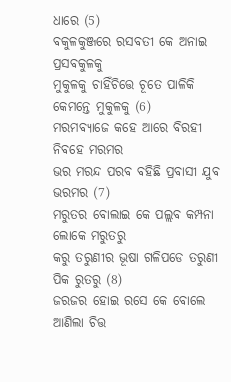ଧାରେ (5)
ବକୁଳକୁଞ୍ଜରେ ରସବତୀ କେ ଅନାଇ ପ୍ରସବକୁଳକୁ
ମୁକୁଳକୁ ଚାହିଁଚିତ୍ତେ ଚୂତେ ପାଳିକି କେମନ୍ତେ ମୁକୁଳକୁ (6)
ମରମବ୍ୟାଜେ କହେ ଆରେ ବିରହୀ ନିବହେ ମରମର
ଭର ମରନ୍ଦ ପରବ ବହିଛି ପ୍ରବାସୀ ଯୁବ ଭରମର (7)
ମରୁତର ବୋଲାଇ କେ ପଲ୍ଲବ କମ୍ପନା ଲୋକେ ମରୁତରୁ
କରୁ ତରୁଣୀର ଭୂଷା ଗଳିପଡେ ତରୁଣୀ ପିକ ରୁତରୁ (8)
ଜରଜର ହୋଇ ରସେ କେ ବୋଲେ ଆଣିଲା ଚିତ୍ତ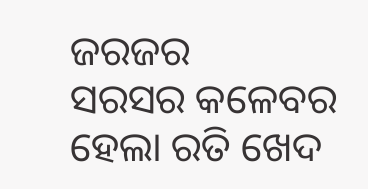ଜରଜର
ସରସର କଳେବର ହେଲା ରତି ଖେଦ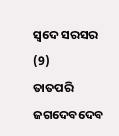ସ୍ୱଦେ ସରସର (9)
ତାତପରି ଜଗଦେବଦେବ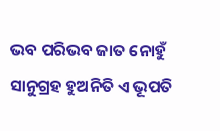ଭବ ପରିଭବ ଜାତ ନୋହୁଁ
ସାନୁଗ୍ରହ ହୁଅନିତି ଏ ଭୂପତି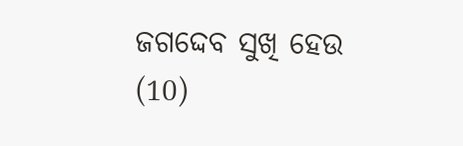ଜଗଦ୍ଦେବ ସୁଖି ହେଉ (10)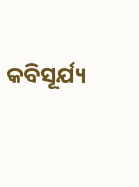କବିସୂର୍ଯ୍ୟ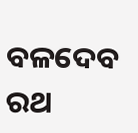ବଳଦେବ ରଥ